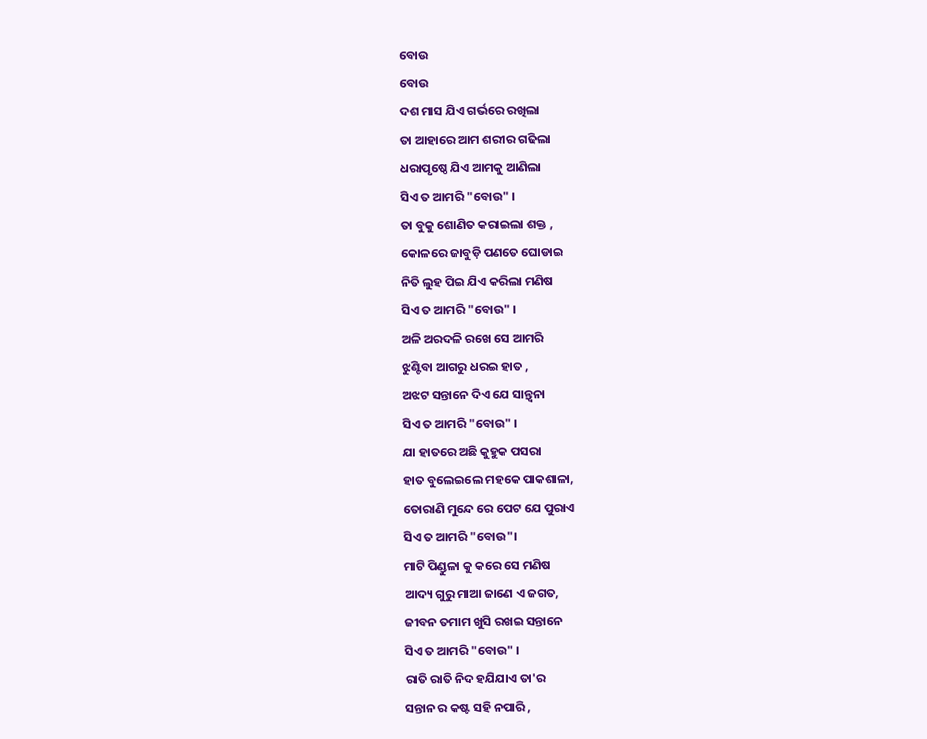ବୋଉ
ବୋଉ
ଦଶ ମାସ ଯିଏ ଗର୍ଭରେ ରଖିଲା
ତା ଆହାରେ ଆମ ଶରୀର ଗଢିଲା
ଧରାପୃଷ୍ଠେ ଯିଏ ଆମକୁ ଆଣିଲା
ସିଏ ତ ଆମରି "ବୋଉ" ।
ତା ବୁକୁ ଶୋଣିତ କରାଇଲା ଶକ୍ତ ,
କୋଳରେ ଜାବୁଡ଼ି ପଣତେ ଘୋଡାଇ
ନିତି ଲୁହ ପିଇ ଯିଏ କରିଲା ମଣିଷ
ସିଏ ତ ଆମରି "ବୋଉ" ।
ଅଳି ଅରଦଳି ରଖେ ସେ ଆମରି
ଝୁଣ୍ଟିବା ଆଗରୁ ଧରଇ ହାତ ,
ଅଝଟ ସନ୍ତାନେ ଦିଏ ଯେ ସାନ୍ତ୍ଵନା
ସିଏ ତ ଆମରି "ବୋଉ" ।
ଯା ହାତରେ ଅଛି କୁହୁକ ପସରା
ହାତ ବୁଲେଇଲେ ମହକେ ପାକଶାଳା,
ତୋରାଣି ମୁନ୍ଦେ ରେ ପେଟ ଯେ ପୁରାଏ
ସିଏ ତ ଆମରି "ବୋଉ"।
ମାଟି ପିଣ୍ଡୁଳା କୁ କରେ ସେ ମଣିଷ
ଆଦ୍ୟ ଗୁରୁ ମାଆ ଜାଣେ ଏ ଜଗତ,
ଜୀବନ ତମାମ ଖୁସି ରଖଇ ସନ୍ତାନେ
ସିଏ ତ ଆମରି "ବୋଉ" ।
ରାତି ରାତି ନିଦ ହଯିଯାଏ ତା'ର
ସନ୍ତାନ ର କଷ୍ଟ ସହି ନପାରି ,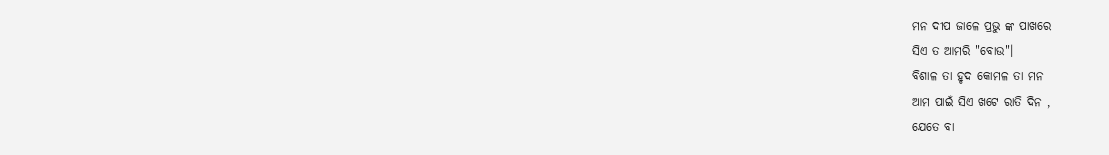ମନ ଦୀପ ଜାଳେ ପ୍ରଭୁ ଙ୍କ ପାଖରେ
ସିଏ ତ ଆମରି "ବୋଉ"।
ବିଶାଳ ତା ହୃଦ କୋମଳ ତା ମନ
ଆମ ପାଇଁ ସିଏ ଖଟେ ରାତି ଦିନ ,
ଯେତେ ବା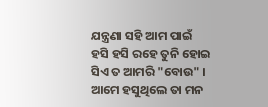ଯନ୍ତ୍ରଣା ସହି ଆମ ପାଇଁ
ହସି ହସି ରହେ ତୁନି ହୋଇ
ସିଏ ତ ଆମରି "ବୋଉ" ।
ଆମେ ହସୁଥିଲେ ତା ମନ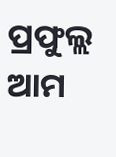ପ୍ରଫୁଲ୍ଲ
ଆମ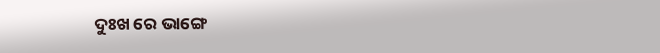ଦୁଃଖ ରେ ଭାଙ୍ଗେ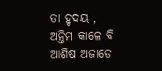ତା ହୃଦୟ ,
ଅନ୍ତିମ କାଳେ ବି ଆଶିଷ ଅଜାଡେ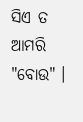ସିଏ ତ ଆମରି "ବୋଉ" ।